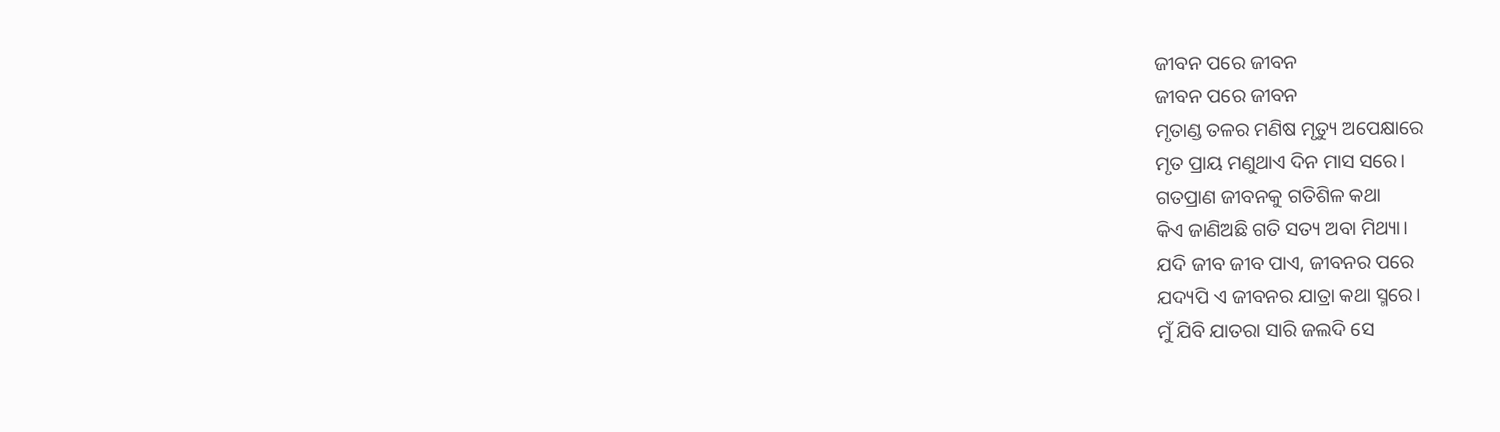ଜୀବନ ପରେ ଜୀବନ
ଜୀବନ ପରେ ଜୀବନ
ମୃତାଣ୍ଡ ତଳର ମଣିଷ ମୃତ୍ୟୁ ଅପେକ୍ଷାରେ
ମୃତ ପ୍ରାୟ ମଣୁଥାଏ ଦିନ ମାସ ସରେ।
ଗତପ୍ରାଣ ଜୀବନକୁ ଗତିଶିଳ କଥା
କିଏ ଜାଣିଅଛି ଗତି ସତ୍ୟ ଅବା ମିଥ୍ୟା।
ଯଦି ଜୀବ ଜୀବ ପାଏ, ଜୀବନର ପରେ
ଯଦ୍ୟପି ଏ ଜୀବନର ଯାତ୍ରା କଥା ସ୍ମରେ।
ମୁଁ ଯିବି ଯାତରା ସାରି ଜଲଦି ସେ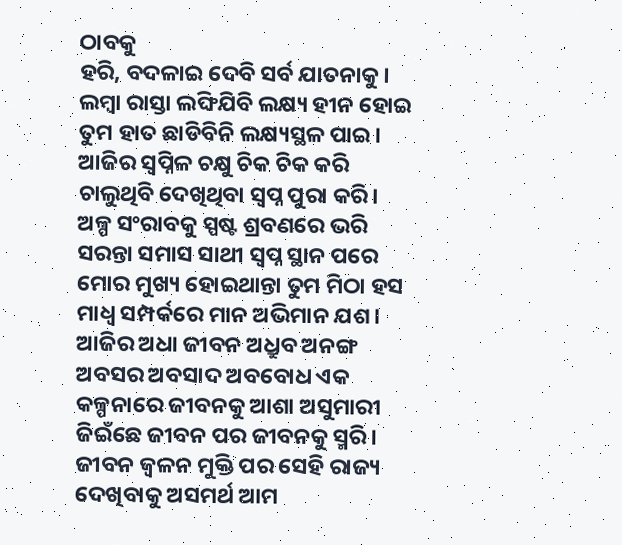ଠାବକୁ
ହରି, ବଦଳାଇ ଦେବି ସର୍ବ ଯାତନାକୁ।
ଲମ୍ବା ରାସ୍ତା ଲଙ୍ଘିଯିବି ଲକ୍ଷ୍ୟ ହୀନ ହୋଇ
ତୁମ ହାତ ଛାଡିବିନି ଲକ୍ଷ୍ୟସ୍ଥଳ ପାଇ।
ଆଜିର ସ୍ୱପ୍ନିଳ ଚକ୍ଷୁ ଚିକ ଚିକ କରି
ଚାଲୁଥିବି ଦେଖିଥିବା ସ୍ବପ୍ନ ପୁରା କରି।
ଅଳ୍ପ ସଂରାବକୁ ସ୍ପଷ୍ଟ ଶ୍ରବଣରେ ଭରି
ସରନ୍ତା ସମାସ ସାଥୀ ସ୍ବପ୍ନ ସ୍ଥାନ ପରେ
ମୋର ମୁଖ୍ୟ ହୋଇଥାନ୍ତା ତୁମ ମିଠା ହସ
ମାଧ୍ଵ ସମ୍ପର୍କରେ ମାନ ଅଭିମାନ ଯଶ।
ଆଜିର ଅଧା ଜୀବନ ଅଧ୍ରୁବ ଅନଙ୍ଗ
ଅବସର ଅବସାଦ ଅବବୋଧ ଏକ
କଳ୍ପନାରେ ଜୀବନକୁ ଆଶା ଅସୁମାରୀ
ଜିଇଁଛେ ଜୀବନ ପର ଜୀବନକୁ ସ୍ମରି।
ଜୀବନ ଜ୍ବଳନ ମୁକ୍ତି ପର ସେହି ରାଜ୍ୟ
ଦେଖିବାକୁ ଅସମର୍ଥ ଆମ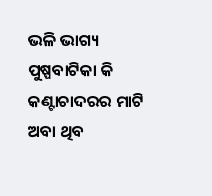ଭଳି ଭାଗ୍ୟ
ପୁଷ୍ପବାଟିକା କି କଣ୍ଟାଚାଦରର ମାଟି
ଅବା ଥିବ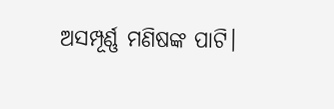ଅସମ୍ପୂର୍ଣ୍ଣ ମଣିଷଙ୍କ ପାଟି।